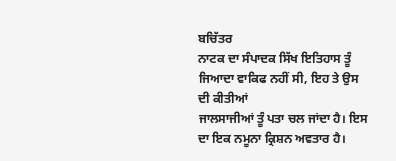ਬਚਿੱਤਰ
ਨਾਟਕ ਦਾ ਸੰਪਾਦਕ ਸਿੱਖ ਇਤਿਹਾਸ ਤੂੰ ਜਿਆਦਾ ਵਾਕਿਫ ਨਹੀਂ ਸੀ, ਇਹ ਤੇ ਉਸ ਦੀ ਕੀਤੀਆਂ
ਜਾਲਸਾਜੀਆਂ ਤੂੰ ਪਤਾ ਚਲ ਜਾਂਦਾ ਹੈ। ਇਸ ਦਾ ਇਕ ਨਮੂਨਾ ਕ੍ਰਿਸ਼ਨ ਅਵਤਾਰ ਹੈ।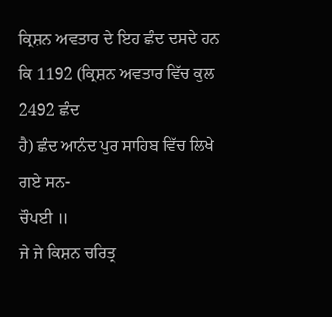ਕ੍ਰਿਸ਼ਨ ਅਵਤਾਰ ਦੇ ਇਹ ਛੰਦ ਦਸਦੇ ਹਨ ਕਿ 1192 (ਕ੍ਰਿਸ਼ਨ ਅਵਤਾਰ ਵਿੱਚ ਕੁਲ 2492 ਛੰਦ
ਹੈ) ਛੰਦ ਆਨੰਦ ਪੁਰ ਸਾਹਿਬ ਵਿੱਚ ਲਿਖੇ ਗਏ ਸਨ-
ਚੌਪਈ ॥
ਜੇ ਜੇ ਕਿਸ਼ਨ ਚਰਿਤ੍ਰ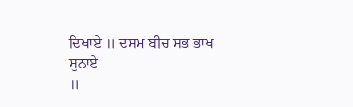ਦਿਖਾਏ ॥ ਦਸਮ ਬੀਚ ਸਭ ਭਾਖ ਸੁਨਾਏ
॥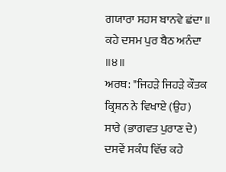ਗਯਾਰਾ ਸਹਸ ਬਾਨਵੇ ਛਂਦਾ ॥ ਕਹੇ ਦਸਮ ਪੁਰ ਬੈਠ ਅਨੰਦਾ ॥੪॥
ਅਰਥ: "ਜਿਹੜੇ ਜਿਹੜੇ ਕੌਤਕ ਕ੍ਰਿਸ਼ਨ ਨੇ ਵਿਖਾਏ (ਉਹ)
ਸਾਰੇ (ਭਾਗਵਤ ਪੁਰਾਣ ਦੇ) ਦਸਵੇਂ ਸਕੰਧ ਵਿੱਚ ਕਹੇ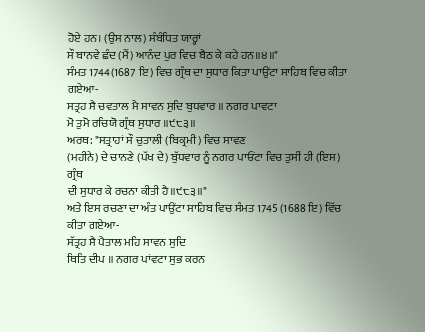ਹੋਏ ਹਨ। (ਉਸ ਨਾਲ) ਸੰਬੰਧਿਤ ਯਾਰ੍ਹਾਂ
ਸੌ ਬਾਨਵੇ ਛੰਦ (ਮੈਂ) ਆਨੰਦ ਪੁਰ ਵਿਚ ਬੈਠ ਕੇ ਕਹੇ ਹਨ॥੪॥"
ਸੰਮਤ 1744(1687 ਇ) ਵਿਚ ਗ੍ਰੰਥ ਦਾ ਸੁਧਾਰ ਕਿਤਾ ਪਾਉਂਟਾ ਸਾਹਿਬ ਵਿਚ ਕੀਤਾ ਗਏਆ-
ਸਤ੍ਰਹ ਸੈ ਚਵਤਾਲ ਮੈ ਸਾਵਨ ਸੁਦਿ ਬੁਧਵਾਰ ॥ ਨਗਰ ਪਾਵਟਾ
ਮੋ ਤੁਮੋ ਰਚਿਯੋ ਗ੍ਰੰਥ ਸੁਧਾਰ ॥੯੮੩॥
ਅਰਥ: "ਸਤ੍ਰਾਹਾਂ ਸੌ ਚੁਤਾਲੀ (ਬਿਕ੍ਰਮੀ) ਵਿਚ ਸਾਵਣ
(ਮਹੀਨੇ) ਦੇ ਚਾਨਣੇ (ਪੱਖ ਦੇ) ਬੁੱਧਵਾਰ ਨੂੰ ਨਗਰ ਪਾਓਂਟਾ ਵਿਚ ਤੁਸੀਂ ਹੀ (ਇਸ) ਗ੍ਰੰਥ
ਦੀ ਸੁਧਾਰ ਕੇ ਰਚਨਾ ਕੀਤੀ ਹੈ॥੯੮੩॥"
ਅਤੇ ਇਸ ਰਚਣਾ ਦਾ ਅੰਤ ਪਾਉਂਟਾ ਸਾਹਿਬ ਵਿਚ ਸੰਮਤ 1745 (1688 ਇ) ਵਿੱਚ ਕੀਤਾ ਗਏਆ-
ਸੱਤ੍ਰਹ ਸੈ ਪੈਤਾਲ ਮਹਿ ਸਾਵਨ ਸੁਦਿ
ਥਿਤਿ ਦੀਪ ॥ ਨਗਰ ਪਾਂਵਟਾ ਸੁਭ ਕਰਨ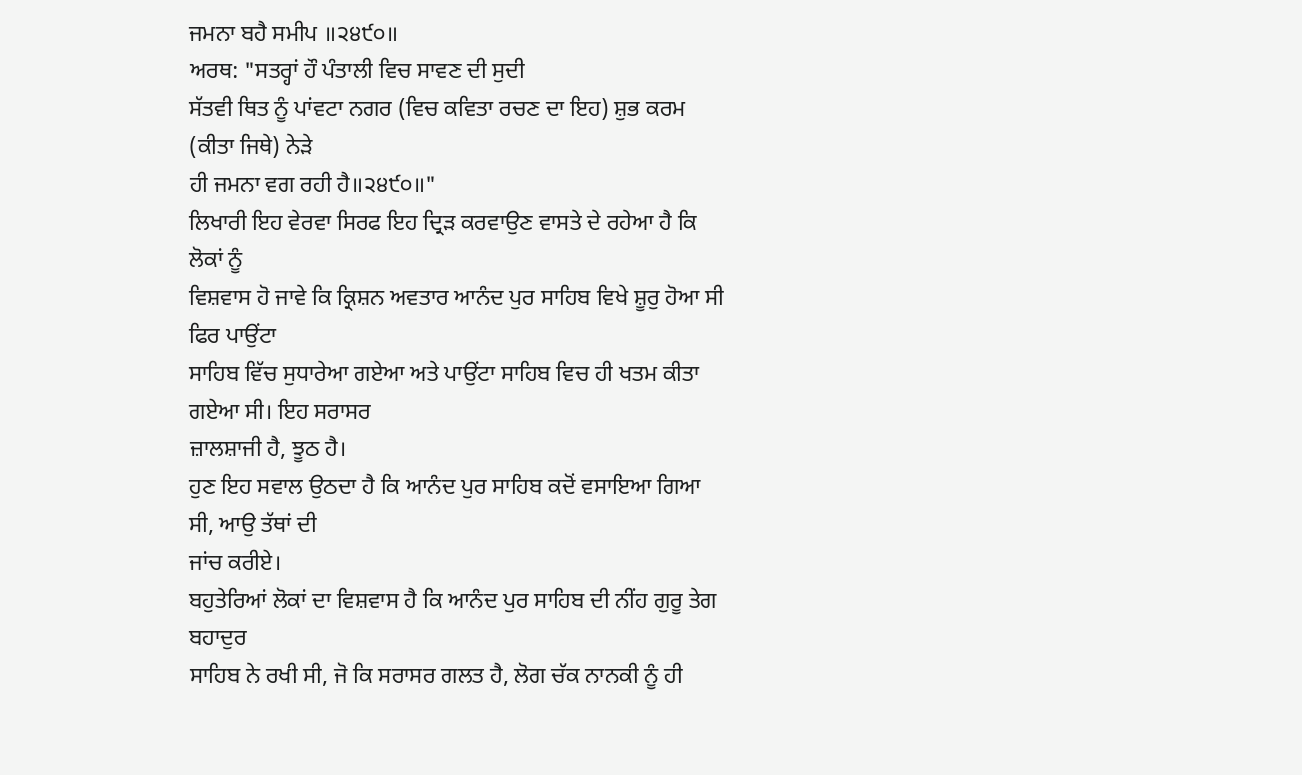ਜਮਨਾ ਬਹੈ ਸਮੀਪ ॥੨੪੯੦॥
ਅਰਥ: "ਸਤਰ੍ਹਾਂ ਹੌ ਪੰਤਾਲੀ ਵਿਚ ਸਾਵਣ ਦੀ ਸੁਦੀ
ਸੱਤਵੀ ਥਿਤ ਨੂੰ ਪਾਂਵਟਾ ਨਗਰ (ਵਿਚ ਕਵਿਤਾ ਰਚਣ ਦਾ ਇਹ) ਸ਼ੁਭ ਕਰਮ (ਕੀਤਾ ਜਿਥੇ) ਨੇੜੇ
ਹੀ ਜਮਨਾ ਵਗ ਰਹੀ ਹੈ॥੨੪੯੦॥"
ਲਿਖਾਰੀ ਇਹ ਵੇਰਵਾ ਸਿਰਫ ਇਹ ਦ੍ਰਿੜ ਕਰਵਾਉਣ ਵਾਸਤੇ ਦੇ ਰਹੇਆ ਹੈ ਕਿ ਲੋਕਾਂ ਨੂੰ
ਵਿਸ਼ਵਾਸ ਹੋ ਜਾਵੇ ਕਿ ਕ੍ਰਿਸ਼ਨ ਅਵਤਾਰ ਆਨੰਦ ਪੁਰ ਸਾਹਿਬ ਵਿਖੇ ਸ਼ੂਰੁ ਹੋਆ ਸੀ ਫਿਰ ਪਾਉਂਟਾ
ਸਾਹਿਬ ਵਿੱਚ ਸੁਧਾਰੇਆ ਗਏਆ ਅਤੇ ਪਾਉਂਟਾ ਸਾਹਿਬ ਵਿਚ ਹੀ ਖਤਮ ਕੀਤਾ ਗਏਆ ਸੀ। ਇਹ ਸਰਾਸਰ
ਜ਼ਾਲਸ਼ਾਜੀ ਹੈ, ਝੂਠ ਹੈ।
ਹੁਣ ਇਹ ਸਵਾਲ ਉਠਦਾ ਹੈ ਕਿ ਆਨੰਦ ਪੁਰ ਸਾਹਿਬ ਕਦੋਂ ਵਸਾਇਆ ਗਿਆ ਸੀ, ਆਉ ਤੱਥਾਂ ਦੀ
ਜਾਂਚ ਕਰੀਏ।
ਬਹੁਤੇਰਿਆਂ ਲੋਕਾਂ ਦਾ ਵਿਸ਼ਵਾਸ ਹੈ ਕਿ ਆਨੰਦ ਪੁਰ ਸਾਹਿਬ ਦੀ ਨੀਂਹ ਗੁਰੂ ਤੇਗ ਬਹਾਦੁਰ
ਸਾਹਿਬ ਨੇ ਰਖੀ ਸੀ, ਜੋ ਕਿ ਸਰਾਸਰ ਗਲਤ ਹੈ, ਲੋਗ ਚੱਕ ਨਾਨਕੀ ਨੂੰ ਹੀ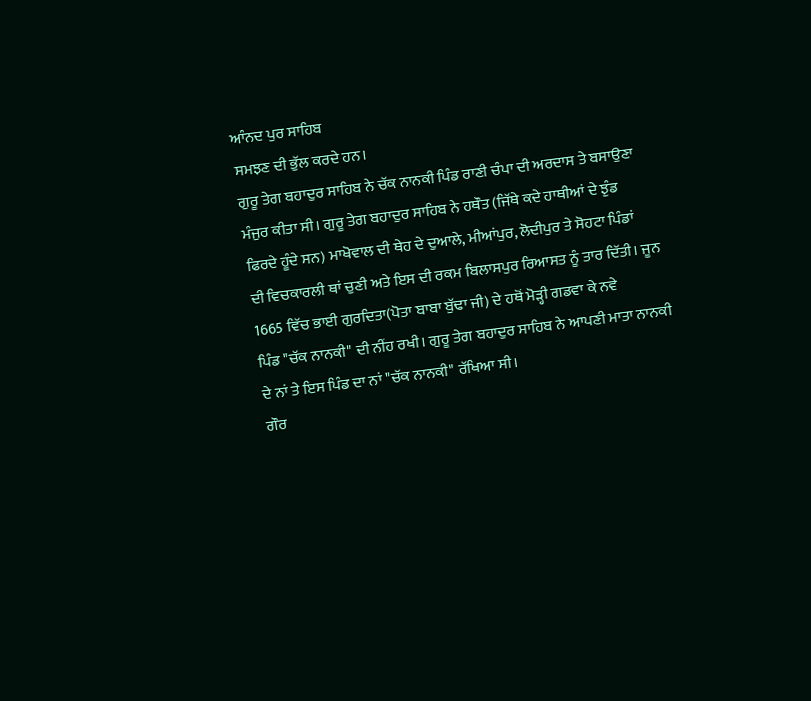ਆੰਨਦ ਪੁਰ ਸਾਹਿਬ
ਸਮਝਣ ਦੀ ਭੁੱਲ ਕਰਦੇ ਹਨ।
ਗੁਰੂ ਤੇਗ ਬਹਾਦੁਰ ਸਾਹਿਬ ਨੇ ਚੱਕ ਨਾਨਕੀ ਪਿੰਡ ਰਾਣੀ ਚੰਪਾ ਦੀ ਅਰਦਾਸ ਤੇ ਬਸਾਉਣਾ
ਮੰਜੁਰ ਕੀਤਾ ਸੀ। ਗੁਰੂ ਤੇਗ ਬਹਾਦੁਰ ਸਾਹਿਬ ਨੇ ਹਥੌਤ (ਜਿੱਥੇ ਕਦੇ ਹਾਥੀਆਂ ਦੇ ਝੁੰਡ
ਫਿਰਦੇ ਹੂੰਦੇ ਸਨ) ਮਾਖੋਵਾਲ ਦੀ ਥੇਹ ਦੇ ਦੁਆਲੇ, ਮੀਆਂਪੁਰ, ਲੋਦੀਪੁਰ ਤੇ ਸੋਹਟਾ ਪਿੰਡਾਂ
ਦੀ ਵਿਚਕਾਰਲੀ ਥਾਂ ਚੁਣੀ ਅਤੇ ਇਸ ਦੀ ਰਕਮ ਬਿਲਾਸਪੁਰ ਰਿਆਸਤ ਨੂੰ ਤਾਰ ਦਿੱਤੀ। ਜੂਨ
1665 ਵਿੱਚ ਭਾਈ ਗੁਰਦਿਤਾ(ਪੋਤਾ ਬਾਬਾ ਬੁੱਢਾ ਜੀ) ਦੇ ਹਥੋਂ ਮੋੜ੍ਹੀ ਗਡਵਾ ਕੇ ਨਵੇ
ਪਿੰਡ "ਚੱਕ ਨਾਨਕੀ" ਦੀ ਨੀਂਹ ਰਖੀ। ਗੁਰੂ ਤੇਗ ਬਹਾਦੁਰ ਸਾਹਿਬ ਨੇ ਆਪਣੀ ਮਾਤਾ ਨਾਨਕੀ
ਦੇ ਨਾਂ ਤੇ ਇਸ ਪਿੰਡ ਦਾ ਨਾਂ "ਚੱਕ ਨਾਨਕੀ" ਰੱਖਿਆ ਸੀ।
ਗੌਰ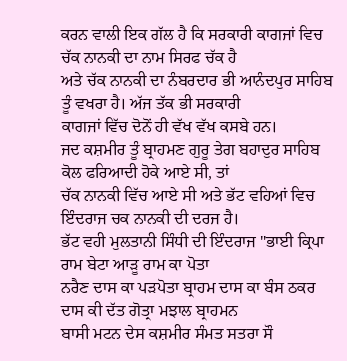ਕਰਨ ਵਾਲੀ ਇਕ ਗੱਲ ਹੈ ਕਿ ਸਰਕਾਰੀ ਕਾਗਜਾਂ ਵਿਚ ਚੱਕ ਨਾਨਕੀ ਦਾ ਨਾਮ ਸਿਰਫ ਚੱਕ ਹੈ
ਅਤੇ ਚੱਕ ਨਾਨਕੀ ਦਾ ਨੰਬਰਦਾਰ ਭੀ ਆਨੰਦਪੁਰ ਸਾਹਿਬ ਤੂੰ ਵਖਰਾ ਹੈ। ਅੱਜ ਤੱਕ ਭੀ ਸਰਕਾਰੀ
ਕਾਗਜਾਂ ਵਿੱਚ ਦੋਨੋਂ ਹੀ ਵੱਖ ਵੱਖ ਕਸਬੇ ਹਨ।
ਜਦ ਕਸ਼ਮੀਰ ਤੂੰ ਬ੍ਰਾਹਮਣ ਗੁਰੂ ਤੇਗ ਬਹਾਦੁਰ ਸਾਹਿਬ ਕੋਲ ਫਰਿਆਦੀ ਹੋਕੇ ਆਏ ਸੀ, ਤਾਂ
ਚੱਕ ਨਾਨਕੀ ਵਿੱਚ ਆਏ ਸੀ ਅਤੇ ਭੱਟ ਵਹਿਆਂ ਵਿਚ ਇੰਦਰਾਜ ਚਕ ਨਾਨਕੀ ਦੀ ਦਰਜ ਹੈ।
ਭੱਟ ਵਹੀ ਮੁਲਤਾਨੀ ਸਿੰਧੀ ਦੀ ਇੰਦਰਾਜ "ਭਾਈ ਕ੍ਰਿਪਾ ਰਾਮ ਬੇਟਾ ਆੜੂ ਰਾਮ ਕਾ ਪੋਤਾ
ਨਰੈਣ ਦਾਸ ਕਾ ਪੜਪੋਤਾ ਬ੍ਰਾਹਮ ਦਾਸ ਕਾ ਬੰਸ ਠਕਰ ਦਾਸ ਕੀ ਦੱਤ ਗੋਤ੍ਰਾ ਮਝਾਲ ਬ੍ਰਾਹਮਨ
ਬਾਸੀ ਮਟਨ ਦੇਸ ਕਸ਼ਮੀਰ ਸੰਮਤ ਸਤਰਾ ਸੌ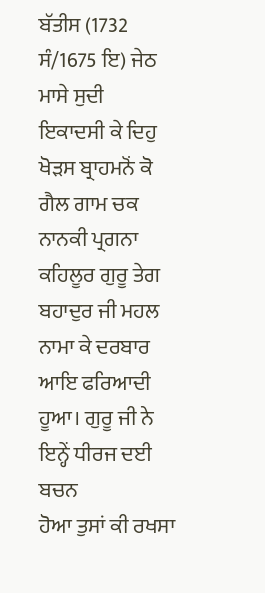ਬੱਤੀਸ (1732 ਸੰ/1675 ਇ) ਜੇਠ ਮਾਸੇ ਸੁਦੀ
ਇਕਾਦਸੀ ਕੇ ਦਿਹੁ ਖੋੜਸ ਬ੍ਰਾਹਮਨੋਂ ਕੋ ਗੈਲ ਗਾਮ ਚਕ ਨਾਨਕੀ ਪ੍ਰਗਨਾ ਕਹਿਲੂਰ ਗੁਰੂ ਤੇਗ
ਬਹਾਦੁਰ ਜੀ ਮਹਲ ਨਾਮਾ ਕੇ ਦਰਬਾਰ ਆਇ ਫਰਿਆਦੀ ਹੂਆ। ਗੁਰੂ ਜੀ ਨੇ ਇਨ੍ਹੇਂ ਧੀਰਜ ਦਈ ਬਚਨ
ਹੋਆ ਤੁਸਾਂ ਕੀ ਰਖਸਾ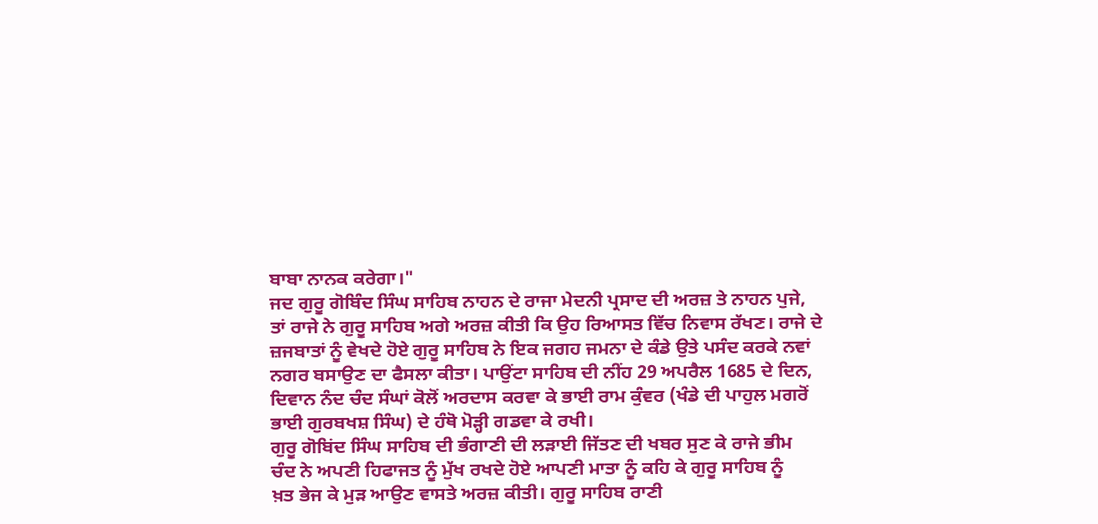ਬਾਬਾ ਨਾਨਕ ਕਰੇਗਾ।"
ਜਦ ਗੁਰੂ ਗੋਬਿੰਦ ਸਿੰਘ ਸਾਹਿਬ ਨਾਹਨ ਦੇ ਰਾਜਾ ਮੇਦਨੀ ਪ੍ਰਸਾਦ ਦੀ ਅਰਜ਼ ਤੇ ਨਾਹਨ ਪੁਜੇ,
ਤਾਂ ਰਾਜੇ ਨੇ ਗੁਰੂ ਸਾਹਿਬ ਅਗੇ ਅਰਜ਼ ਕੀਤੀ ਕਿ ਉਹ ਰਿਆਸਤ ਵਿੱਚ ਨਿਵਾਸ ਰੱਖਣ। ਰਾਜੇ ਦੇ
ਜ਼ਜਬਾਤਾਂ ਨੂੰ ਵੇਖਦੇ ਹੋਏ ਗੁਰੂ ਸਾਹਿਬ ਨੇ ਇਕ ਜਗਹ ਜਮਨਾ ਦੇ ਕੰਡੇ ਉਤੇ ਪਸੰਦ ਕਰਕੇ ਨਵਾਂ
ਨਗਰ ਬਸਾਉਣ ਦਾ ਫੈਸਲਾ ਕੀਤਾ। ਪਾਉਂਟਾ ਸਾਹਿਬ ਦੀ ਨੀਂਹ 29 ਅਪਰੈਲ 1685 ਦੇ ਦਿਨ,
ਦਿਵਾਨ ਨੰਦ ਚੰਦ ਸੰਘਾਂ ਕੋਲੋਂ ਅਰਦਾਸ ਕਰਵਾ ਕੇ ਭਾਈ ਰਾਮ ਕੁੰਵਰ (ਖੰਡੇ ਦੀ ਪਾਹੁਲ ਮਗਰੋਂ
ਭਾਈ ਗੁਰਬਖਸ਼ ਸਿੰਘ) ਦੇ ਹੰਥੋ ਮੋੜ੍ਹੀ ਗਡਵਾ ਕੇ ਰਖੀ।
ਗੁਰੂ ਗੋਬਿਂਦ ਸਿੰਘ ਸਾਹਿਬ ਦੀ ਭੰਗਾਣੀ ਦੀ ਲੜਾਈ ਜਿੱਤਣ ਦੀ ਖਬਰ ਸੁਣ ਕੇ ਰਾਜੇ ਭੀਮ
ਚੰਦ ਨੇ ਅਪਣੀ ਹਿਫਾਜਤ ਨੂੰ ਮੁੱਖ ਰਖਦੇ ਹੋਏ ਆਪਣੀ ਮਾਤਾ ਨੂੰ ਕਹਿ ਕੇ ਗੁਰੂ ਸਾਹਿਬ ਨੂੰ
ਖ਼ਤ ਭੇਜ ਕੇ ਮੁੜ ਆਉਣ ਵਾਸਤੇ ਅਰਜ਼ ਕੀਤੀ। ਗੁਰੂ ਸਾਹਿਬ ਰਾਣੀ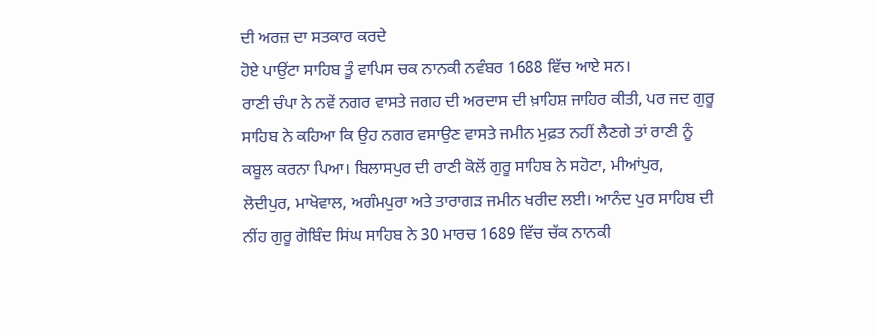ਦੀ ਅਰਜ਼ ਦਾ ਸਤਕਾਰ ਕਰਦੇ
ਹੋਏ ਪਾਉਂਟਾ ਸਾਹਿਬ ਤੂੰ ਵਾਪਿਸ ਚਕ ਨਾਨਕੀ ਨਵੰਬਰ 1688 ਵਿੱਚ ਆਏ ਸਨ।
ਰਾਣੀ ਚੰਪਾ ਨੇ ਨਵੇਂ ਨਗਰ ਵਾਸਤੇ ਜਗਹ ਦੀ ਅਰਦਾਸ ਦੀ ਖ਼ਾਹਿਸ਼ ਜਾਹਿਰ ਕੀਤੀ, ਪਰ ਜਦ ਗੁਰੂ
ਸਾਹਿਬ ਨੇ ਕਹਿਆ ਕਿ ਉਹ ਨਗਰ ਵਸਾਉਣ ਵਾਸਤੇ ਜਮੀਨ ਮੁਫ਼ਤ ਨਹੀਂ ਲੈਣਗੇ ਤਾਂ ਰਾਣੀ ਨੂੰ
ਕਬੂਲ ਕਰਨਾ ਪਿਆ। ਬਿਲਾਸਪੁਰ ਦੀ ਰਾਣੀ ਕੋਲੋਂ ਗੁਰੂ ਸਾਹਿਬ ਨੇ ਸਹੋਟਾ, ਮੀਆਂਪੁਰ,
ਲੋਦੀਪੁਰ, ਮਾਖੋਵਾਲ, ਅਗੰਮਪੁਰਾ ਅਤੇ ਤਾਰਾਗੜ ਜਮੀਨ ਖਰੀਦ ਲਈ। ਆਨੰਦ ਪੁਰ ਸਾਹਿਬ ਦੀ
ਨੀਂਹ ਗੁਰੂ ਗੋਬਿੰਦ ਸਿਂਘ ਸਾਹਿਬ ਨੇ 30 ਮਾਰਚ 1689 ਵਿੱਚ ਚੱਕ ਨਾਨਕੀ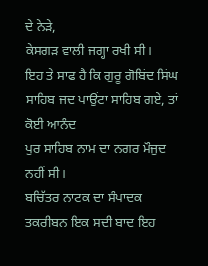ਦੇ ਨੇੜੇ,
ਕੇਸਗੜ ਵਾਲੀ ਜਗ੍ਹਾ ਰਖੀ ਸੀ।
ਇਹ ਤੇ ਸਾਫ ਹੈ ਕਿ ਗੁਰੂ ਗੋਬਿਂਦ ਸਿਂਘ ਸਾਹਿਬ ਜਦ ਪਾਉਂਟਾ ਸਾਹਿਬ ਗਏ, ਤਾਂ ਕੋਈ ਆਨੰਦ
ਪੁਰ ਸਾਹਿਬ ਨਾਮ ਦਾ ਨਗਰ ਮੌਜੁਦ ਨਹੀਂ ਸੀ।
ਬਚਿੱਤਰ ਨਾਟਕ ਦਾ ਸੰਪਾਦਕ ਤਕਰੀਬਨ ਇਕ ਸਦੀ ਬਾਦ ਇਹ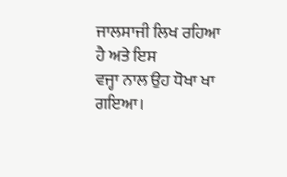ਜਾਲਸਾਜੀ ਲਿਖ ਰਹਿਆ ਹੈ ਅਤੇ ਇਸ
ਵਜ੍ਹਾ ਨਾਲ ਉਹ ਧੋਖਾ ਖਾ ਗਇਆ।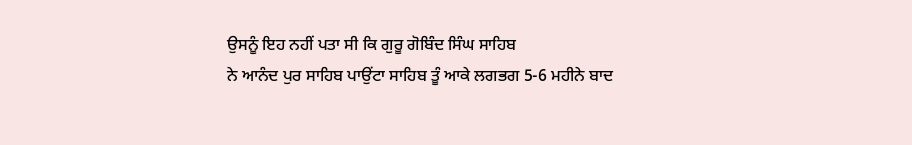ਉਸਨੂੰ ਇਹ ਨਹੀਂ ਪਤਾ ਸੀ ਕਿ ਗੁਰੂ ਗੋਬਿੰਦ ਸਿੰਘ ਸਾਹਿਬ
ਨੇ ਆਨੰਦ ਪੁਰ ਸਾਹਿਬ ਪਾਉਂਟਾ ਸਾਹਿਬ ਤੂੰ ਆਕੇ ਲਗਭਗ 5-6 ਮਹੀਨੇ ਬਾਦ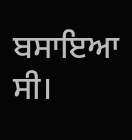ਬਸਾਇਆ ਸੀ।